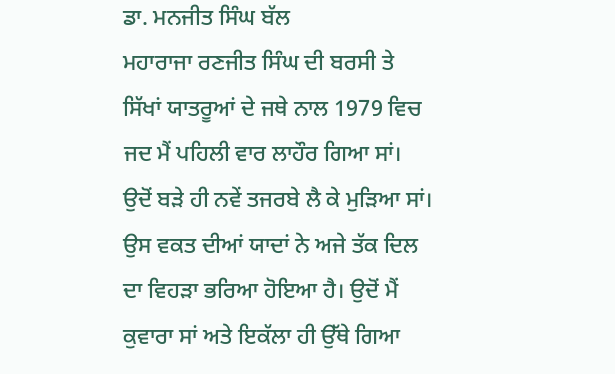ਡਾ. ਮਨਜੀਤ ਸਿੰਘ ਬੱਲ
ਮਹਾਰਾਜਾ ਰਣਜੀਤ ਸਿੰਘ ਦੀ ਬਰਸੀ ਤੇ ਸਿੱਖਾਂ ਯਾਤਰੂਆਂ ਦੇ ਜਥੇ ਨਾਲ 1979 ਵਿਚ ਜਦ ਮੈਂ ਪਹਿਲੀ ਵਾਰ ਲਾਹੌਰ ਗਿਆ ਸਾਂ। ਉਦੋਂ ਬੜੇ ਹੀ ਨਵੇਂ ਤਜਰਬੇ ਲੈ ਕੇ ਮੁੜਿਆ ਸਾਂ। ਉਸ ਵਕਤ ਦੀਆਂ ਯਾਦਾਂ ਨੇ ਅਜੇ ਤੱਕ ਦਿਲ ਦਾ ਵਿਹੜਾ ਭਰਿਆ ਹੋਇਆ ਹੈ। ਉਦੋਂ ਮੈਂ ਕੁਵਾਰਾ ਸਾਂ ਅਤੇ ਇਕੱਲਾ ਹੀ ਉੱਥੇ ਗਿਆ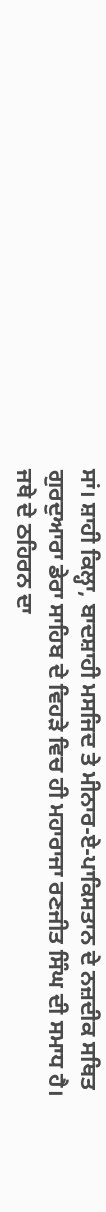ਸਾਂ। ਸ਼ਾਹੀ ਕਿਲ੍ਹਾ, ਬਾਦਸ਼ਾਹੀ ਮਸਜਿਦ ਤੇ ਮੀਨਾਰ-ਏ-ਪਾਕਿਸਤਾਨ ਦੇ ਨਜ਼ਦੀਕ ਸਥਿਤ ਗੁਰਦੁਆਰਾ ਡੇਰਾ ਸਾਹਿਬ ਦੇ ਵਿਹੜੇ ਵਿਚ ਹੀ ਮਹਾਰਾਜਾ ਰਣਜੀਤ ਸਿੰਘ ਦੀ ਸਮਾਧ ਹੈ। ਜਥੇ ਦੇ ਠਹਿਰਨ ਦਾ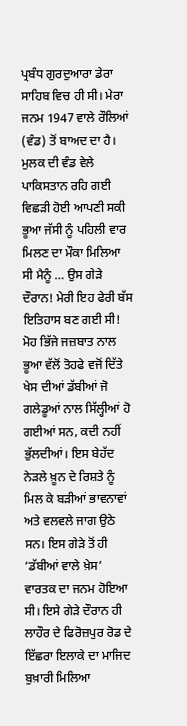ਪ੍ਰਬੰਧ ਗੁਰਦੁਆਰਾ ਡੇਰਾ ਸਾਹਿਬ ਵਿਚ ਹੀ ਸੀ। ਮੇਰਾ ਜਨਮ 1947 ਵਾਲੇ ਰੌਲਿਆਂ (ਵੰਡ) ਤੋਂ ਬਾਅਦ ਦਾ ਹੈ। ਮੁਲਕ ਦੀ ਵੰਡ ਵੇਲੇ ਪਾਕਿਸਤਾਨ ਰਹਿ ਗਈ ਵਿਛੜੀ ਹੋਈ ਆਪਣੀ ਸਕੀ ਭੂਆ ਜੱਸੀ ਨੂੰ ਪਹਿਲੀ ਵਾਰ ਮਿਲਣ ਦਾ ਮੌਕਾ ਮਿਲਿਆ ਸੀ ਮੈਨੂੰ … ਉਸ ਗੇੜੇ ਦੌਰਾਨ! ਮੇਰੀ ਇਹ ਫੇਰੀ ਬੱਸ ਇਤਿਹਾਸ ਬਣ ਗਈ ਸੀ!
ਮੋਹ ਭਿੱਜੇ ਜਜ਼ਬਾਤ ਨਾਲ ਭੂਆ ਵੱਲੋਂ ਤੋਹਫੇ ਵਜੋਂ ਦਿੱਤੇ ਖੇਸ ਦੀਆਂ ਡੱਬੀਆਂ ਜੋ ਗਲੇਡੂਆਂ ਨਾਲ ਸਿੱਲ੍ਹੀਆਂ ਹੋ ਗਈਆਂ ਸਨ, ਕਦੀ ਨਹੀਂ ਭੁੱਲਦੀਆਂ। ਇਸ ਬੇਹੱਦ ਨੇੜਲੇ ਖ਼ੂਨ ਦੇ ਰਿਸ਼ਤੇ ਨੂੰ ਮਿਲ ਕੇ ਬੜੀਆਂ ਭਾਵਨਾਵਾਂ ਅਤੇ ਵਲਵਲੇ ਜਾਗ ਉਠੇ ਸਨ। ਇਸ ਗੇੜੇ ਤੋਂ ਹੀ ‘ਡੱਬੀਆਂ ਵਾਲੇ ਖ਼ੇਸ’ ਵਾਰਤਕ ਦਾ ਜਨਮ ਹੋਇਆ ਸੀ। ਇਸੇ ਗੇੜੇ ਦੌਰਾਨ ਹੀ ਲਾਹੌਰ ਦੇ ਫਿਰੋਜ਼ਪੁਰ ਰੋਡ ਦੇ ਇੱਛਰਾ ਇਲਾਕੇ ਦਾ ਮਾਜਿਦ ਬੁਖ਼ਾਰੀ ਮਿਲਿਆ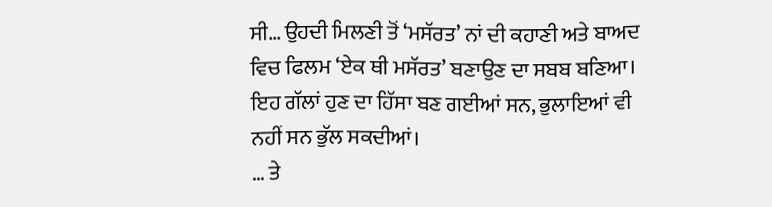ਸੀ… ਉਹਦੀ ਮਿਲਣੀ ਤੋਂ ‘ਮਸੱਰਤ’ ਨਾਂ ਦੀ ਕਹਾਣੀ ਅਤੇ ਬਾਅਦ ਵਿਚ ਫਿਲਮ ‘ਏਕ ਥੀ ਮਸੱਰਤ’ ਬਣਾਉਣ ਦਾ ਸਬਬ ਬਣਿਆ। ਇਹ ਗੱਲਾਂ ਹੁਣ ਦਾ ਹਿੱਸਾ ਬਣ ਗਈਆਂ ਸਨ, ਭੁਲਾਇਆਂ ਵੀ ਨਹੀਂ ਸਨ ਭੁੱਲ ਸਕਦੀਆਂ।
… ਤੇ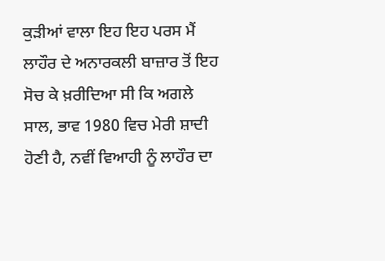ਕੁੜੀਆਂ ਵਾਲਾ ਇਹ ਇਹ ਪਰਸ ਮੈਂ ਲਾਹੌਰ ਦੇ ਅਨਾਰਕਲੀ ਬਾਜ਼ਾਰ ਤੋਂ ਇਹ ਸੋਚ ਕੇ ਖ਼ਰੀਦਿਆ ਸੀ ਕਿ ਅਗਲੇ ਸਾਲ, ਭਾਵ 1980 ਵਿਚ ਮੇਰੀ ਸ਼ਾਦੀ ਹੋਣੀ ਹੈ, ਨਵੀਂ ਵਿਆਹੀ ਨੂੰ ਲਾਹੌਰ ਦਾ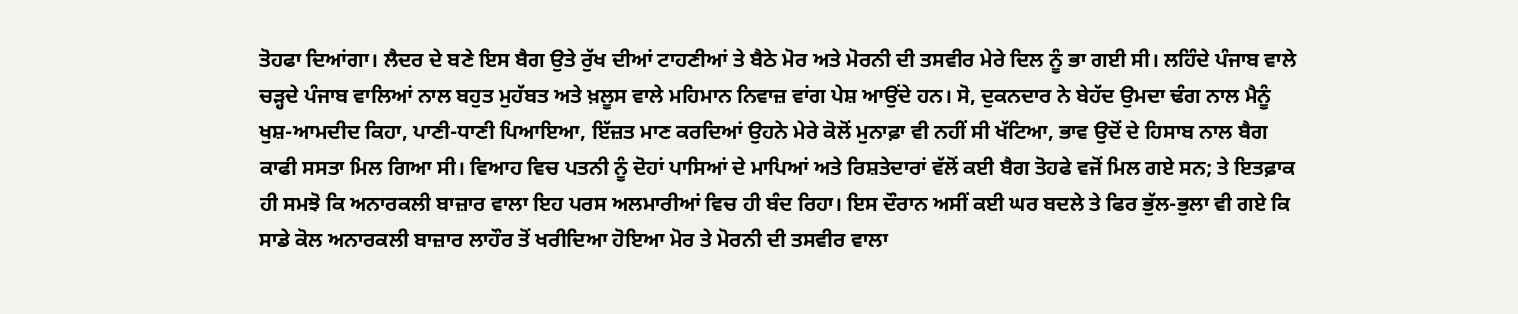ਤੋਹਫਾ ਦਿਆਂਗਾ। ਲੈਦਰ ਦੇ ਬਣੇ ਇਸ ਬੈਗ ਉਤੇ ਰੁੱਖ ਦੀਆਂ ਟਾਹਣੀਆਂ ਤੇ ਬੈਠੇ ਮੋਰ ਅਤੇ ਮੋਰਨੀ ਦੀ ਤਸਵੀਰ ਮੇਰੇ ਦਿਲ ਨੂੰ ਭਾ ਗਈ ਸੀ। ਲਹਿੰਦੇ ਪੰਜਾਬ ਵਾਲੇ ਚੜ੍ਹਦੇ ਪੰਜਾਬ ਵਾਲਿਆਂ ਨਾਲ ਬਹੁਤ ਮੁਹੱਬਤ ਅਤੇ ਖ਼ਲੂਸ ਵਾਲੇ ਮਹਿਮਾਨ ਨਿਵਾਜ਼ ਵਾਂਗ ਪੇਸ਼ ਆਉਂਦੇ ਹਨ। ਸੋ, ਦੁਕਨਦਾਰ ਨੇ ਬੇਹੱਦ ਉਮਦਾ ਢੰਗ ਨਾਲ ਮੈਨੂੰ ਖੁਸ਼-ਆਮਦੀਦ ਕਿਹਾ, ਪਾਣੀ-ਧਾਣੀ ਪਿਆਇਆ, ਇੱਜ਼ਤ ਮਾਣ ਕਰਦਿਆਂ ਉਹਨੇ ਮੇਰੇ ਕੋਲੋਂ ਮੁਨਾਫ਼ਾ ਵੀ ਨਹੀਂ ਸੀ ਖੱਟਿਆ, ਭਾਵ ਉਦੋਂ ਦੇ ਹਿਸਾਬ ਨਾਲ ਬੈਗ ਕਾਫੀ ਸਸਤਾ ਮਿਲ ਗਿਆ ਸੀ। ਵਿਆਹ ਵਿਚ ਪਤਨੀ ਨੂੰ ਦੋਹਾਂ ਪਾਸਿਆਂ ਦੇ ਮਾਪਿਆਂ ਅਤੇ ਰਿਸ਼ਤੇਦਾਰਾਂ ਵੱਲੋਂ ਕਈ ਬੈਗ ਤੋਹਫੇ ਵਜੋਂ ਮਿਲ ਗਏ ਸਨ; ਤੇ ਇਤਫ਼ਾਕ ਹੀ ਸਮਝੋ ਕਿ ਅਨਾਰਕਲੀ ਬਾਜ਼ਾਰ ਵਾਲਾ ਇਹ ਪਰਸ ਅਲਮਾਰੀਆਂ ਵਿਚ ਹੀ ਬੰਦ ਰਿਹਾ। ਇਸ ਦੌਰਾਨ ਅਸੀਂ ਕਈ ਘਰ ਬਦਲੇ ਤੇ ਫਿਰ ਭੁੱਲ-ਭੁਲਾ ਵੀ ਗਏ ਕਿ ਸਾਡੇ ਕੋਲ ਅਨਾਰਕਲੀ ਬਾਜ਼ਾਰ ਲਾਹੌਰ ਤੋਂ ਖਰੀਦਿਆ ਹੋਇਆ ਮੋਰ ਤੇ ਮੋਰਨੀ ਦੀ ਤਸਵੀਰ ਵਾਲਾ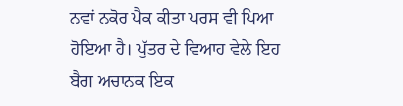ਨਵਾਂ ਨਕੋਰ ਪੈਕ ਕੀਤਾ ਪਰਸ ਵੀ ਪਿਆ ਹੋਇਆ ਹੈ। ਪੁੱਤਰ ਦੇ ਵਿਆਹ ਵੇਲੇ ਇਹ ਬੈਗ ਅਚਾਨਕ ਇਕ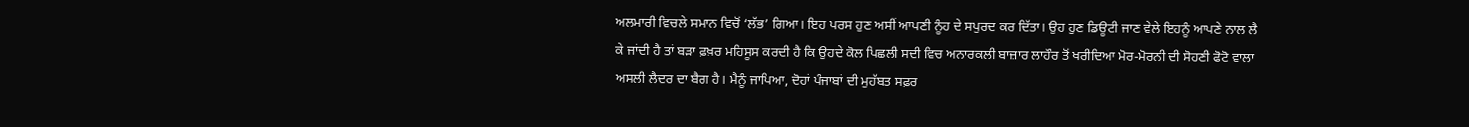ਅਲਮਾਰੀ ਵਿਚਲੇ ਸਮਾਨ ਵਿਚੋਂ ‘ਲੱਭ’ ਗਿਆ। ਇਹ ਪਰਸ ਹੁਣ ਅਸੀਂ ਆਪਣੀ ਨੂੰਹ ਦੇ ਸਪੁਰਦ ਕਰ ਦਿੱਤਾ। ਉਹ ਹੁਣ ਡਿਊਟੀ ਜਾਣ ਵੇਲੇ ਇਹਨੂੰ ਆਪਣੇ ਨਾਲ ਲੈ ਕੇ ਜਾਂਦੀ ਹੈ ਤਾਂ ਬੜਾ ਫ਼ਖ਼ਰ ਮਹਿਸੂਸ ਕਰਦੀ ਹੈ ਕਿ ਉਹਦੇ ਕੋਲ ਪਿਛਲੀ ਸਦੀ ਵਿਚ ਅਨਾਰਕਲੀ ਬਾਜ਼ਾਰ ਲਾਹੌਰ ਤੋਂ ਖਰੀਦਿਆ ਮੋਰ-ਮੋਰਨੀ ਦੀ ਸੋਹਣੀ ਫੋਟੋ ਵਾਲਾ ਅਸਲੀ ਲੈਦਰ ਦਾ ਬੈਗ ਹੈ। ਮੈਨੂੰ ਜਾਪਿਆ, ਦੋਹਾਂ ਪੰਜਾਬਾਂ ਦੀ ਮੁਹੱਬਤ ਸਫ਼ਰ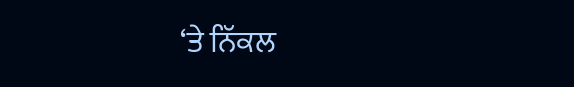‘ਤੇ ਨਿੱਕਲ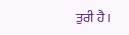ਤੁਰੀ ਹੈ।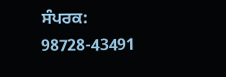ਸੰਪਰਕ: 98728-43491